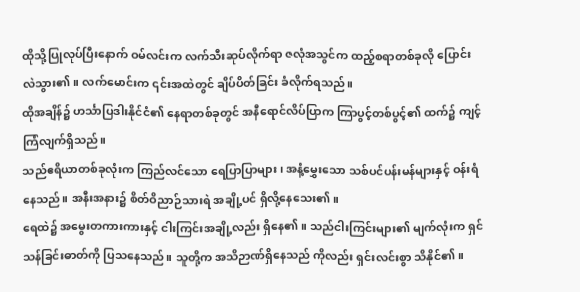ထိုသို့ပြုလုပ်ပြီးနောက် ဝမ်လင်းက လက်သီးဆုပ်လိုက်ရာ ဇလုံအသွင်က ထည့်စရာတစ်ခုလို ပြောင်းလဲသွား၏။ လက်မောင်းက ၎င်းအထဲတွင် ချိပ်ပိတ်ခြင်း ခံလိုက်ရသည်။
ထိုအချိန်၌ ဟင်္သာပြဒါးနိုင်ငံ၏ နေရာတစ်ခုတွင် အနီရောင်လိပ်ပြာက ကြာပွင့်တစ်ပွင့်၏ ထက်၌ ကျင့်ကြံလျက်ရှိသည်။
သည်ဧရိယာတစ်ခုလုံးက ကြည်လင်သော ရေပြာပြာများ၊ အနံ့မွှေးသော သစ်ပင်ပန်းမန်များနှင့် ဝန်းရံနေသည်။ အနီးအနား၌ စိတ်ဝိညာဉ်သားရဲ အချို့ပင် ရှိလို့နေသေး၏။
ရေထဲ၌ အမွေးတကားကားနှင့် ငါးကြင်းအချို့လည်း ရှိနေ၏။ သည်ငါးကြင်းများ၏ မျက်လုံးက ရှင်သန်ခြင်းဓာတ်ကို ပြသနေသည်။ သူတို့က အသိဉာဏ်ရှိနေသည် ကိုလည်း ရှင်းလင်းစွာ သိနိုင်၏။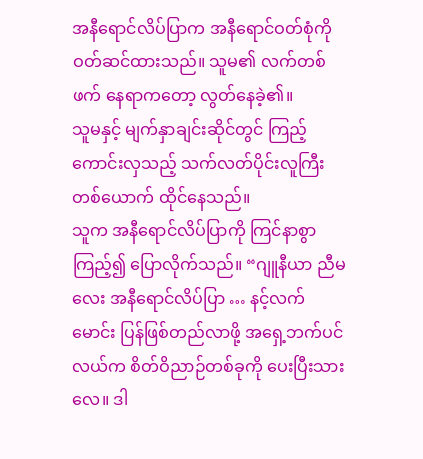အနီရောင်လိပ်ပြာက အနီရောင်ဝတ်စုံကို ဝတ်ဆင်ထားသည်။ သူမ၏ လက်တစ်ဖက် နေရာကတော့ လွတ်နေခဲ့၏။
သူမနှင့် မျက်နှာချင်းဆိုင်တွင် ကြည့်ကောင်းလှသည့် သက်လတ်ပိုင်းလူကြီး တစ်ယောက် ထိုင်နေသည်။
သူက အနီရောင်လိပ်ပြာကို ကြင်နာစွာ ကြည့်၍ ပြောလိုက်သည်။ “ဂျူနီယာ ညီမလေး အနီရောင်လိပ်ပြာ … နင့်လက်မောင်း ပြန်ဖြစ်တည်လာဖို့ အရှေ့ဘက်ပင်လယ်က စိတ်ဝိညာဉ်တစ်ခုကို ပေးပြီးသားလေ။ ဒါ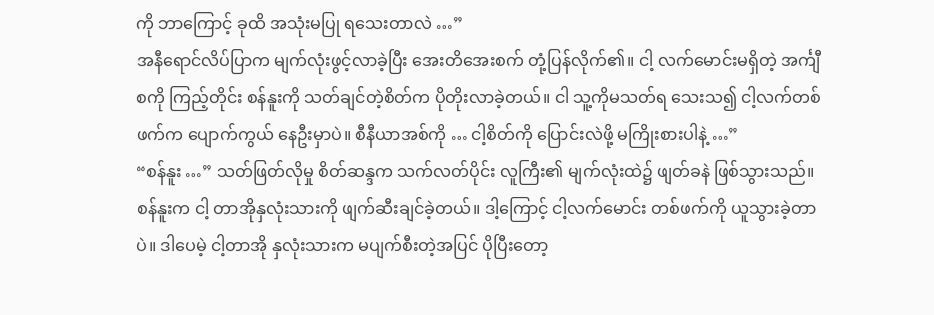ကို ဘာကြောင့် ခုထိ အသုံးမပြု ရသေးတာလဲ …”
အနီရောင်လိပ်ပြာက မျက်လုံးဖွင့်လာခဲ့ပြီး အေးတိအေးစက် တုံ့ပြန်လိုက်၏။ ငါ့ လက်မောင်းမရှိတဲ့ အင်္ကျီစကို ကြည့်တိုင်း စန်နူးကို သတ်ချင်တဲ့စိတ်က ပိုတိုးလာခဲ့တယ်။ ငါ သူ့ကိုမသတ်ရ သေးသ၍ ငါ့လက်တစ်ဖက်က ပျောက်ကွယ် နေဦးမှာပဲ။ စီနီယာအစ်ကို … ငါ့စိတ်ကို ပြောင်းလဲဖို့ မကြိုးစားပါနဲ့ …”
“စန်နူး …” သတ်ဖြတ်လိုမှု စိတ်ဆန္ဒက သက်လတ်ပိုင်း လူကြီး၏ မျက်လုံးထဲ၌ ဖျတ်ခနဲ ဖြစ်သွားသည်။
စန်နူးက ငါ့ တာအိုနှလုံးသားကို ဖျက်ဆီးချင်ခဲ့တယ်။ ဒါ့ကြောင့် ငါ့လက်မောင်း တစ်ဖက်ကို ယူသွားခဲ့တာပဲ။ ဒါပေမဲ့ ငါ့တာအို နှလုံးသားက မပျက်စီးတဲ့အပြင် ပိုပြီးတော့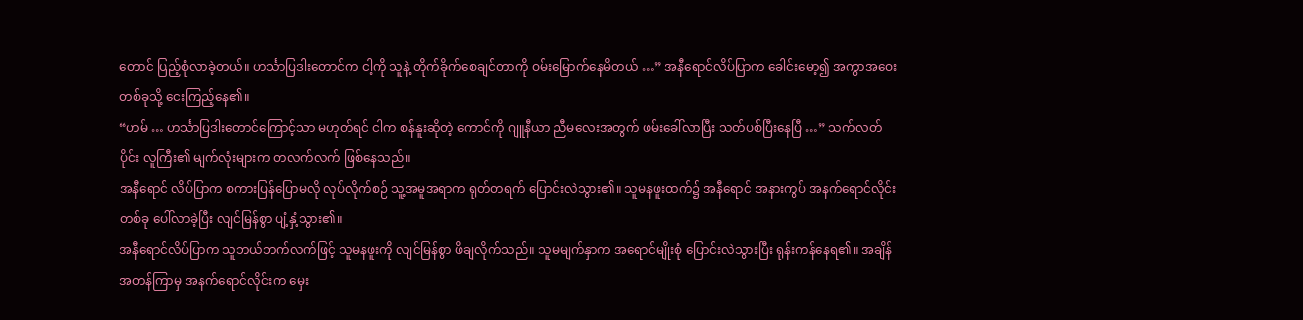တောင် ပြည့်စုံလာခဲ့တယ်။ ဟင်္သာပြဒါးတောင်က ငါ့ကို သူနဲ့ တိုက်ခိုက်စေချင်တာကို ဝမ်းမြောက်နေမိတယ် …” အနီရောင်လိပ်ပြာက ခေါင်းမော့၍ အကွာအဝေး တစ်ခုသို့ ငေးကြည့်နေ၏။
“ဟမ် … ဟင်္သာပြဒါးတောင်ကြောင့်သာ မဟုတ်ရင် ငါက စန်နူးဆိုတဲ့ ကောင်ကို ဂျူနီယာ ညီမလေးအတွက် ဖမ်းခေါ်လာပြီး သတ်ပစ်ပြီးနေပြီ …” သက်လတ်ပိုင်း လူကြီး၏ မျက်လုံးများက တလက်လက် ဖြစ်နေသည်။
အနီရောင် လိပ်ပြာက စကားပြန်ပြောမလို လုပ်လိုက်စဉ် သူ့အမူအရာက ရုတ်တရက် ပြောင်းလဲသွား၏။ သူမနဖူးထက်၌ အနီရောင် အနားကွပ် အနက်ရောင်လိုင်း တစ်ခု ပေါ်လာခဲ့ပြီး လျင်မြန်စွာ ပျံ့နှံ့သွား၏။
အနီရောင်လိပ်ပြာက သူဘယ်ဘက်လက်ဖြင့် သူမနဖူးကို လျင်မြန်စွာ ဖိချလိုက်သည်။ သူမမျက်နှာက အရောင်မျိုးစုံ ပြောင်းလဲသွားပြီး ရုန်းကန်နေရ၏။ အချိန်အတန်ကြာမှ အနက်ရောင်လိုင်းက မှေး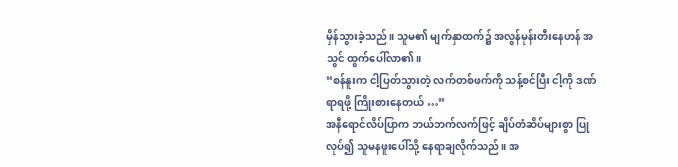မှိန်သွားခဲ့သည်။ သူမ၏ မျက်နှာထက်၌ အလွန်မုန်းတီးနေဟန် အသွင် ထွက်ပေါ်လာ၏။
“စန်နူးက ငါ့ပြတ်သွားတဲ့ လက်တစ်ဖက်ကို သန့်စင်ပြီး ငါ့ကို ဒဏ်ရာရဖို့ ကြိုးစားနေတယ် …”
အနီရောင်လိပ်ပြာက ဘယ်ဘက်လက်ဖြင့် ချိပ်တံဆိပ်များစွာ ပြုလုပ်၍ သူမနဖူးပေါ်သို့ နေရာချလိုက်သည်။ အ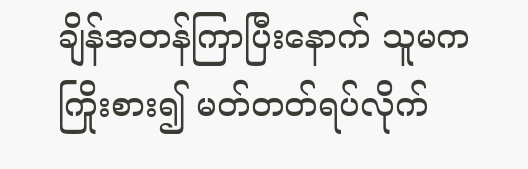ချိန်အတန်ကြာပြီးနောက် သူမက ကြိုးစား၍ မတ်တတ်ရပ်လိုက်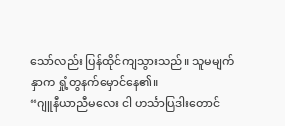သော်လည်း ပြန်ထိုင်ကျသွားသည်။ သူမမျက်နှာက ရှုံ့တွနက်မှောင်နေ၏။
“ဂျူနီယာညီမလေး ငါ ဟင်္သာပြဒါးတောင်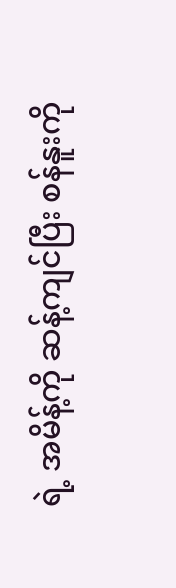ရဲ့ အမိန့်ကို ဆန့်ကျင်ပြီး စန်နူးကို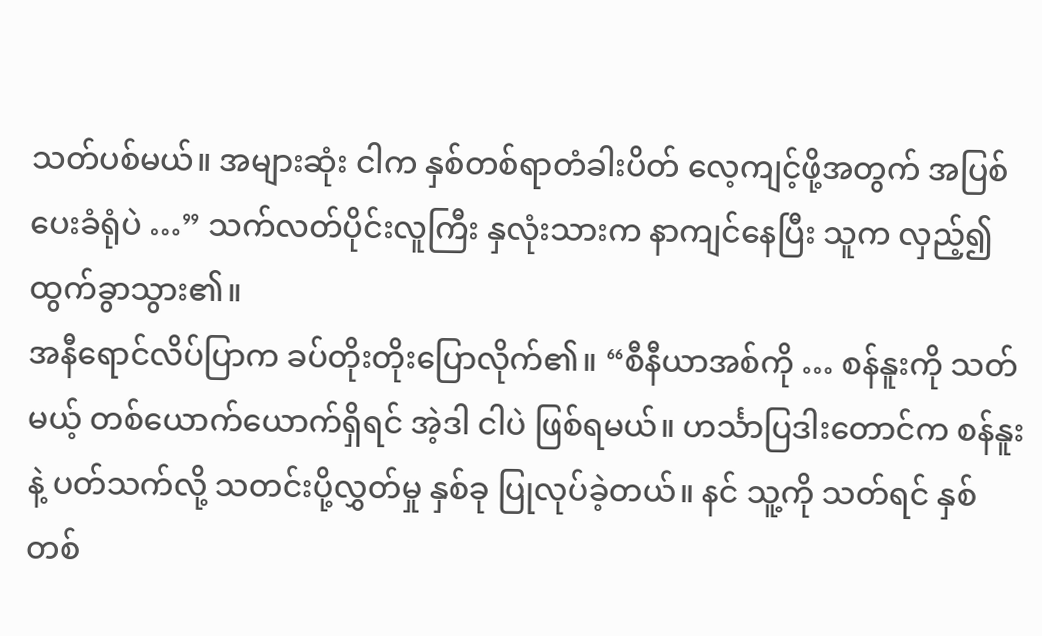သတ်ပစ်မယ်။ အများဆုံး ငါက နှစ်တစ်ရာတံခါးပိတ် လေ့ကျင့်ဖို့အတွက် အပြစ်ပေးခံရုံပဲ …” သက်လတ်ပိုင်းလူကြီး နှလုံးသားက နာကျင်နေပြီး သူက လှည့်၍ ထွက်ခွာသွား၏။
အနီရောင်လိပ်ပြာက ခပ်တိုးတိုးပြောလိုက်၏။ “စီနီယာအစ်ကို … စန်နူးကို သတ်မယ့် တစ်ယောက်ယောက်ရှိရင် အဲ့ဒါ ငါပဲ ဖြစ်ရမယ်။ ဟင်္သာပြဒါးတောင်က စန်နူးနဲ့ ပတ်သက်လို့ သတင်းပို့လွှတ်မှု နှစ်ခု ပြုလုပ်ခဲ့တယ်။ နင် သူ့ကို သတ်ရင် နှစ်တစ်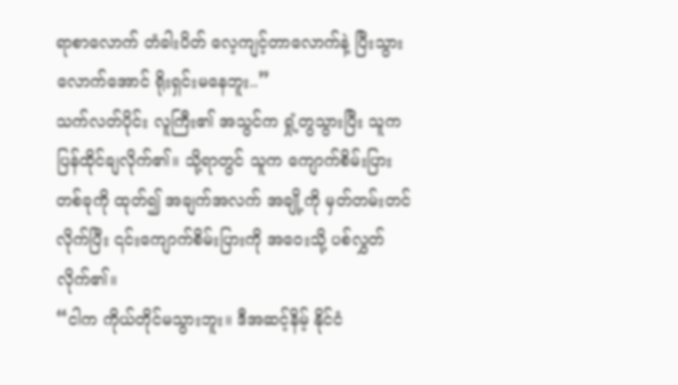ရာစာလောက် တံခါးပိတ် လေ့ကျင့်တာလောက်နဲ့ ပြီးသွားလောက်အောင် ရိုးရှင်းမနေဘူး..”
သက်လတ်ပိုင်း လူကြီး၏ အသွင်က ရှုံ့တွသွားပြီး သူက ပြန်ထိုင်ချလိုက်၏။ သို့ရာတွင် သူက ကျောက်စိမ်းပြား တစ်ခုကို ထုတ်၍ အချက်အလက် အချို့ကို မှတ်တမ်းတင်လိုက်ပြီး ၎င်းကျောက်စိမ်းပြားကို အဝေးသို့ ပစ်လွှတ်လိုက်၏။
“ငါက ကိုယ်တိုင်မသွားဘူး။ ဒီအဆင့်နိမ့် နိုင်ငံ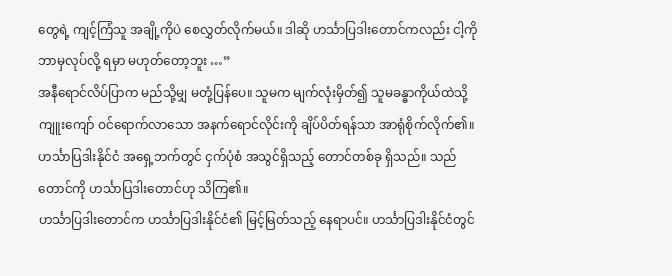တွေရဲ့ ကျင့်ကြံသူ အချို့ကိုပဲ စေလွှတ်လိုက်မယ်။ ဒါဆို ဟင်္သာပြဒါးတောင်ကလည်း ငါ့ကို ဘာမှလုပ်လို့ ရမှာ မဟုတ်တော့ဘူး …”
အနီရောင်လိပ်ပြာက မည်သို့မျှ မတုံ့ပြန်ပေ။ သူမက မျက်လုံးမှိတ်၍ သူမခန္ဓာကိုယ်ထဲသို့ ကျူးကျော် ဝင်ရောက်လာသော အနက်ရောင်လိုင်းကို ချိပ်ပိတ်ရန်သာ အာရုံစိုက်လိုက်၏။
ဟင်္သာပြဒါးနိုင်ငံ အရှေ့ဘက်တွင် ငှက်ပုံစံ အသွင်ရှိသည့် တောင်တစ်ခု ရှိသည်။ သည်တောင်ကို ဟင်္သာပြဒါးတောင်ဟု သိကြ၏။
ဟင်္သာပြဒါးတောင်က ဟင်္သာပြဒါးနိုင်ငံ၏ မြင့်မြတ်သည့် နေရာပင်။ ဟင်္သာပြဒါးနိုင်ငံတွင်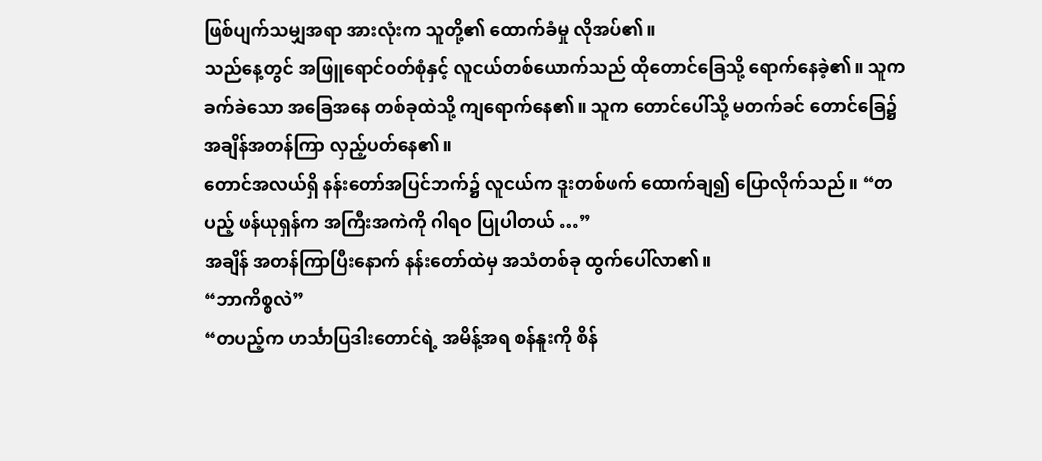ဖြစ်ပျက်သမျှအရာ အားလုံးက သူတို့၏ ထောက်ခံမှု လိုအပ်၏။
သည်နေ့တွင် အဖြူရောင်ဝတ်စုံနှင့် လူငယ်တစ်ယောက်သည် ထိုတောင်ခြေသို့ ရောက်နေခဲ့၏။ သူက ခက်ခဲသော အခြေအနေ တစ်ခုထဲသို့ ကျရောက်နေ၏။ သူက တောင်ပေါ်သို့ မတက်ခင် တောင်ခြေ၌ အချိန်အတန်ကြာ လှည့်ပတ်နေ၏။
တောင်အလယ်ရှိ နန်းတော်အပြင်ဘက်၌ လူငယ်က ဒူးတစ်ဖက် ထောက်ချ၍ ပြောလိုက်သည်။ “တပည့် ဖန်ယုရှန်က အကြီးအကဲကို ဂါရဝ ပြုပါတယ် …”
အချိန် အတန်ကြာပြီးနောက် နန်းတော်ထဲမှ အသံတစ်ခု ထွက်ပေါ်လာ၏။
“ဘာကိစ္စလဲ”
“တပည့်က ဟင်္သာပြဒါးတောင်ရဲ့ အမိန့်အရ စန်နူးကို စိန်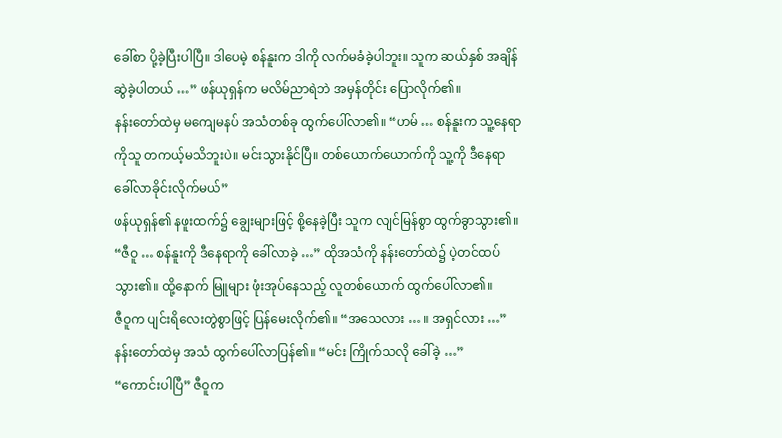ခေါ်စာ ပို့ခဲ့ပြီးပါပြီ။ ဒါပေမဲ့ စန်နူးက ဒါကို လက်မခံခဲ့ပါဘူး။ သူက ဆယ်နှစ် အချိန်ဆွဲခဲ့ပါတယ် …” ဖန်ယုရှန်က မလိမ်ညာရဲဘဲ အမှန်တိုင်း ပြောလိုက်၏။
နန်းတော်ထဲမှ မကျေမနပ် အသံတစ်ခု ထွက်ပေါ်လာ၏။ “ဟမ် … စန်နူးက သူ့နေရာကိုသူ တကယ့်မသိဘူးပဲ။ မင်းသွားနိုင်ပြီ။ တစ်ယောက်ယောက်ကို သူ့ကို ဒီနေရာ ခေါ်လာခိုင်းလိုက်မယ်”
ဖန်ယုရှန်၏ နဖူးထက်၌ ချွေးများဖြင့် စို့နေခဲ့ပြီး သူက လျင်မြန်စွာ ထွက်ခွာသွား၏။
“ဇီဝူ … စန်နူးကို ဒီနေရာကို ခေါ်လာခဲ့ …” ထိုအသံကို နန်းတော်ထဲ၌ ပဲ့တင်ထပ်သွား၏။ ထို့နောက် မြူများ ဖုံးအုပ်နေသည့် လူတစ်ယောက် ထွက်ပေါ်လာ၏။
ဇီဝူက ပျင်းရိလေးတွဲစွာဖြင့် ပြန်မေးလိုက်၏။ “အသေလား … ။ အရှင်လား …”
နန်းတော်ထဲမှ အသံ ထွက်ပေါ်လာပြန်၏။ “မင်း ကြိုက်သလို ခေါ်ခဲ့ …”
“ကောင်းပါပြီ” ဇီဝူက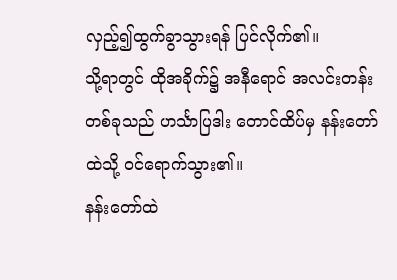လှည့်၍ထွက်ခွာသွားရန် ပြင်လိုက်၏။
သို့ရာတွင် ထိုအခိုက်၌ အနီရောင် အလင်းတန်းတစ်ခုသည် ဟင်္သာပြဒါး တောင်ထိပ်မှ နန်းတော်ထဲသို့ ဝင်ရောက်သွား၏။
နန်းတော်ထဲ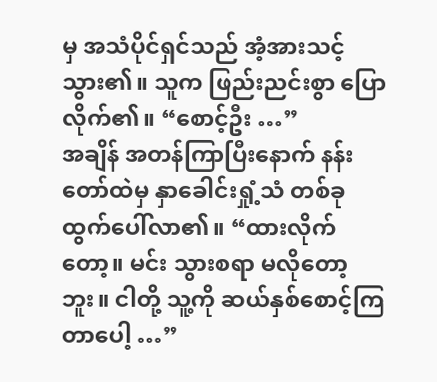မှ အသံပိုင်ရှင်သည် အံ့အားသင့်သွား၏။ သူက ဖြည်းညင်းစွာ ပြောလိုက်၏။ “စောင့်ဦး …”
အချိန် အတန်ကြာပြီးနောက် နန်းတော်ထဲမှ နှာခေါင်းရှုံ့သံ တစ်ခု ထွက်ပေါ်လာ၏။ “ထားလိုက်တော့။ မင်း သွားစရာ မလိုတော့ဘူး။ ငါတို့ သူ့ကို ဆယ်နှစ်စောင့်ကြတာပေါ့ …”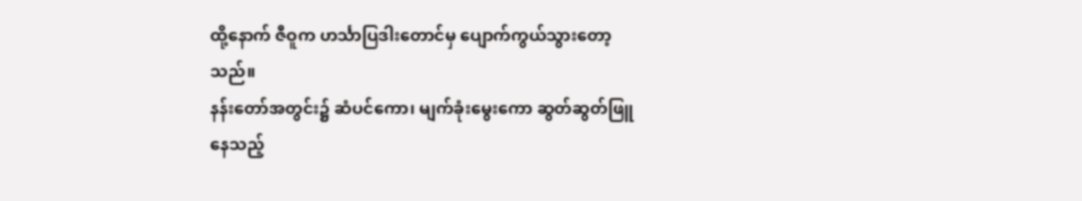ထို့နောက် ဇီဝူက ဟင်္သာပြဒါးတောင်မှ ပျောက်ကွယ်သွားတော့သည်။
နန်းတော်အတွင်း၌ ဆံပင်ကော၊ မျက်ခုံးမွေးကော ဆွတ်ဆွတ်ဖြူနေသည့်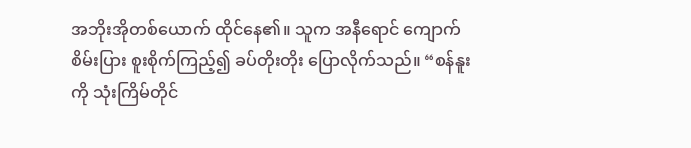အဘိုးအိုတစ်ယောက် ထိုင်နေ၏။ သူက အနီရောင် ကျောက်စိမ်းပြား စူးစိုက်ကြည့်၍ ခပ်တိုးတိုး ပြောလိုက်သည်။ “စန်နူးကို သုံးကြိမ်တိုင်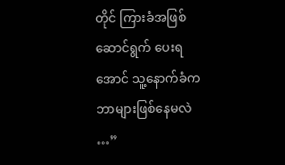တိုင် ကြားခံအဖြစ် ဆောင်ရွက် ပေးရအောင် သူ့နောက်ခံက ဘာများဖြစ်နေမလဲ …”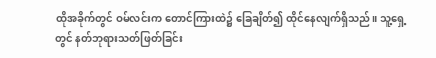ထိုအခိုက်တွင် ဝမ်လင်းက တောင်ကြားထဲ၌ ခြေချိတ်၍ ထိုင်နေလျက်ရှိသည်။ သူ့ရှေ့တွင် နတ်ဘုရားသတ်ဖြတ်ခြင်း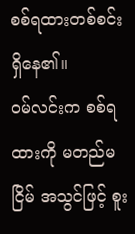စစ်ရထားတစ်စင်း ရှိနေ၏။
ဝမ်လင်းက စစ်ရထားကို မတည်မငြိမ် အသွင်ဖြင့် စူး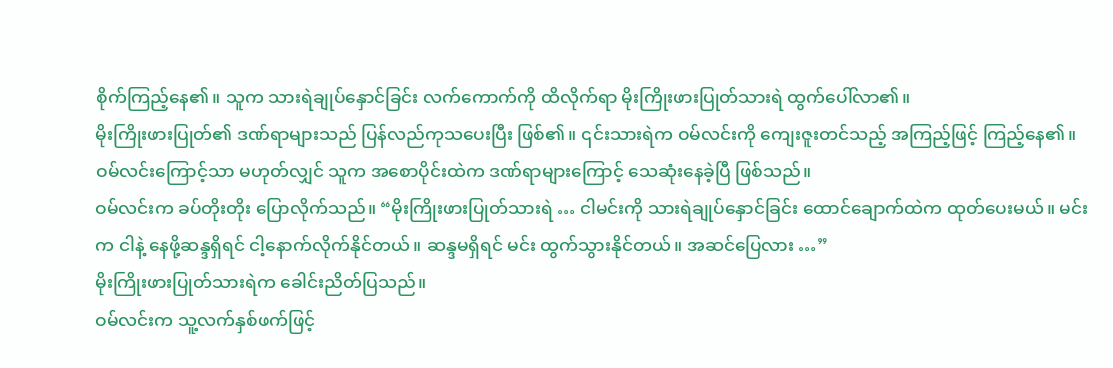စိုက်ကြည့်နေ၏။ သူက သားရဲချုပ်နှောင်ခြင်း လက်ကောက်ကို ထိလိုက်ရာ မိုးကြိုးဖားပြုတ်သားရဲ ထွက်ပေါ်လာ၏။
မိုးကြိုးဖားပြုတ်၏ ဒဏ်ရာများသည် ပြန်လည်ကုသပေးပြီး ဖြစ်၏။ ၎င်းသားရဲက ဝမ်လင်းကို ကျေးဇူးတင်သည့် အကြည့်ဖြင့် ကြည့်နေ၏။
ဝမ်လင်းကြောင့်သာ မဟုတ်လျှင် သူက အစောပိုင်းထဲက ဒဏ်ရာများကြောင့် သေဆုံးနေခဲ့ပြီ ဖြစ်သည်။
ဝမ်လင်းက ခပ်တိုးတိုး ပြောလိုက်သည်။ “မိုးကြိုးဖားပြုတ်သားရဲ … ငါမင်းကို သားရဲချုပ်နှောင်ခြင်း ထောင်ချောက်ထဲက ထုတ်ပေးမယ်။ မင်းက ငါနဲ့ နေဖို့ဆန္ဒရှိရင် ငါ့နောက်လိုက်နိုင်တယ်။ ဆန္ဒမရှိရင် မင်း ထွက်သွားနိုင်တယ်။ အဆင်ပြေလား …”
မိုးကြိုးဖားပြုတ်သားရဲက ခေါင်းညိတ်ပြသည်။
ဝမ်လင်းက သူ့လက်နှစ်ဖက်ဖြင့်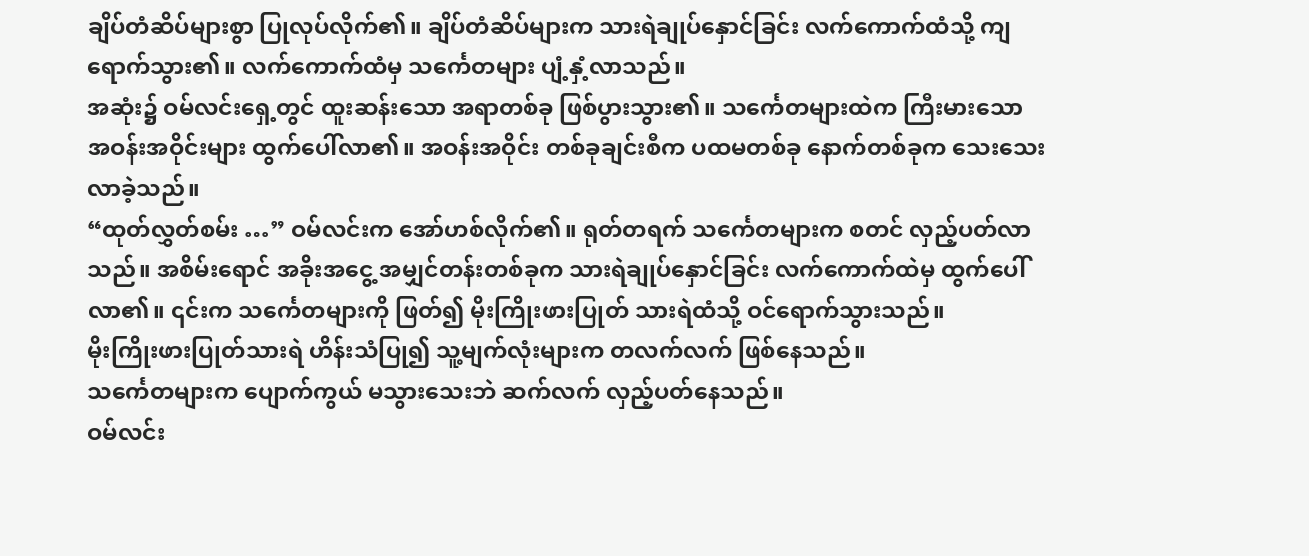ချိပ်တံဆိပ်များစွာ ပြုလုပ်လိုက်၏။ ချိပ်တံဆိပ်များက သားရဲချုပ်နှောင်ခြင်း လက်ကောက်ထံသို့ ကျရောက်သွား၏။ လက်ကောက်ထံမှ သင်္ကေတများ ပျံ့နှံ့လာသည်။
အဆုံး၌ ဝမ်လင်းရှေ့တွင် ထူးဆန်းသော အရာတစ်ခု ဖြစ်ပွားသွား၏။ သင်္ကေတများထဲက ကြီးမားသော အဝန်းအဝိုင်းများ ထွက်ပေါ်လာ၏။ အဝန်းအဝိုင်း တစ်ခုချင်းစီက ပထမတစ်ခု နောက်တစ်ခုက သေးသေးလာခဲ့သည်။
“ထုတ်လွှတ်စမ်း …” ဝမ်လင်းက အော်ဟစ်လိုက်၏။ ရုတ်တရက် သင်္ကေတများက စတင် လှည့်ပတ်လာသည်။ အစိမ်းရောင် အခိုးအငွေ့ အမျှင်တန်းတစ်ခုက သားရဲချုပ်နှောင်ခြင်း လက်ကောက်ထဲမှ ထွက်ပေါ်လာ၏။ ၎င်းက သင်္ကေတများကို ဖြတ်၍ မိုးကြိုးဖားပြုတ် သားရဲထံသို့ ဝင်ရောက်သွားသည်။
မိုးကြိုးဖားပြုတ်သားရဲ ဟိန်းသံပြု၍ သူ့မျက်လုံးများက တလက်လက် ဖြစ်နေသည်။
သင်္ကေတများက ပျောက်ကွယ် မသွားသေးဘဲ ဆက်လက် လှည့်ပတ်နေသည်။
ဝမ်လင်း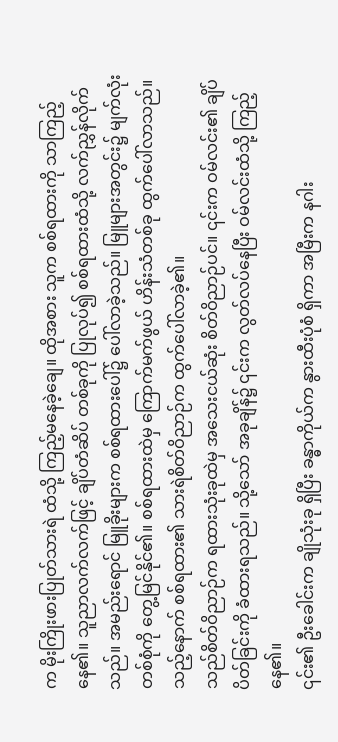က မိုးကြိုးဖားပြုတ်သားရဲ ထံသို့ ကြည့်မနေခဲ့ချေ။ ထိုအစား သူက စစ်ရထားကို သာကြည့်နေ၏။ သူညာလက်လက်ဖြင့် ချိပ်တံဆိပ် တစ်ခုကို ပြုလုပ်၍ စစ်ရထားထံသို့ လက်ညွှန်လိုက်သည်။ အမည်းရောင် မြူခိုးများက စစ်ရထားပေါ်၌ ပေါ်လာခဲ့သည်။ မြူများအတွင်း၌ မျက်လုံးတစ်စုံကို တွေ့မြင်နိုင်၏။ စစ်ရထားထဲမှ ကြောက်မက်ဖွယ် ဟိန်းသံတစ်ခု ထွက်ပေါ်လာသည်။ သည့်နောက် စစ်ရထား၏ သားရဲစိတ်ဝိညာဉ်က ထွက်ပေါ်လာခဲ့၏။
သည်စိတ်ဝိညာဉ်က ရထားသုံးခုထဲမှ အသေးငယ်ဆုံး စိတ်ဝိညာဉ်ပင်။ ၎င်းက ဝမ်လင်း၏ ချိပ်ပိတ်ခြင်းကို ခံထားရသည်။ သို့သော် အခုချိန်၌ ၎င်းက လွတ်လပ်နေပြီး ဝမ်လင်းထံသို့ ကြည့်နေ၏။
၎င်း၏ ဦးခေါင်းက ချိုသုံးခု ရှိပြီး ခန္ဓာကိုယ်က နွားထီးပုံစံ ရှိကာ အမြီးက နဂါး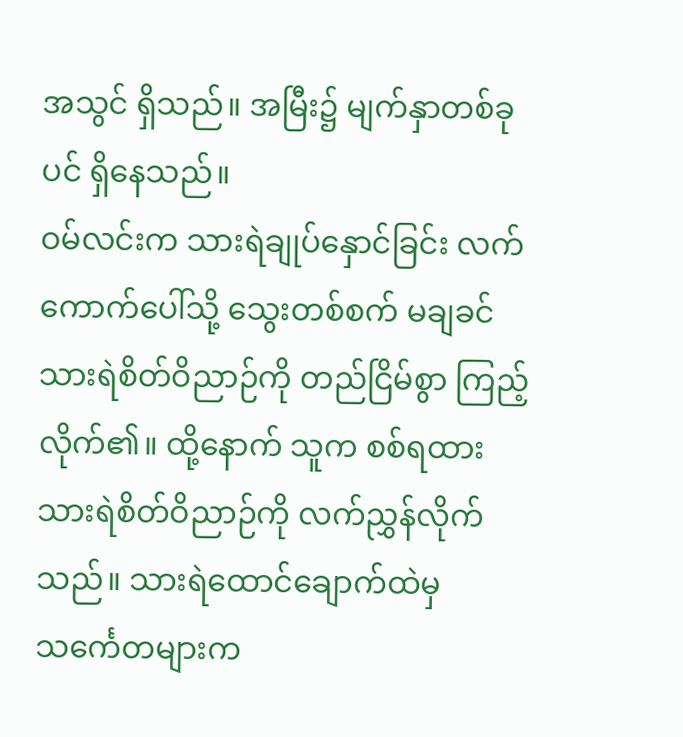အသွင် ရှိသည်။ အမြီး၌ မျက်နှာတစ်ခုပင် ရှိနေသည်။
ဝမ်လင်းက သားရဲချုပ်နှောင်ခြင်း လက်ကောက်ပေါ်သို့ သွေးတစ်စက် မချခင် သားရဲစိတ်ဝိညာဉ်ကို တည်ငြိမ်စွာ ကြည့်လိုက်၏။ ထို့နောက် သူက စစ်ရထား သားရဲစိတ်ဝိညာဉ်ကို လက်ညွှန်လိုက်သည်။ သားရဲထောင်ချောက်ထဲမှ သင်္ကေတများက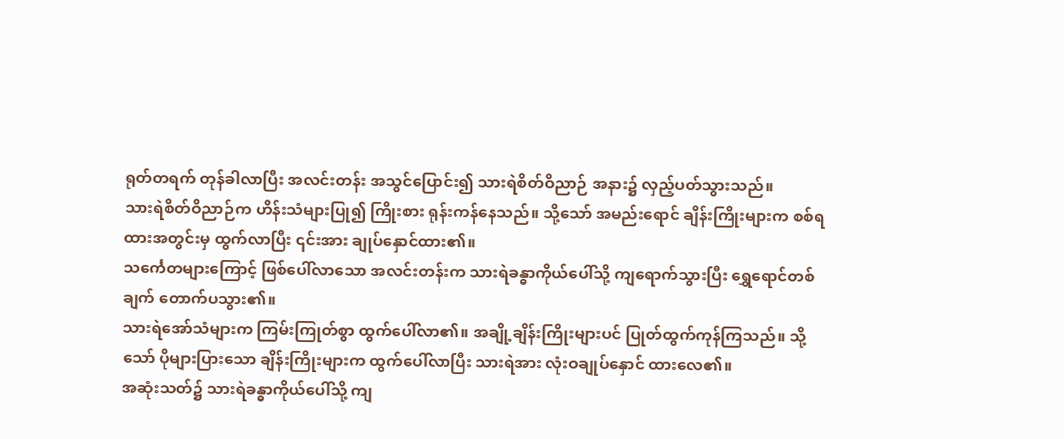ရုတ်တရက် တုန်ခါလာပြီး အလင်းတန်း အသွင်ပြောင်း၍ သားရဲစိတ်ဝိညာဉ် အနား၌ လှည့်ပတ်သွားသည်။
သားရဲစိတ်ဝိညာဉ်က ဟိန်းသံများပြု၍ ကြိုးစား ရုန်းကန်နေသည်။ သို့သော် အမည်းရောင် ချိန်းကြိုးများက စစ်ရထားအတွင်းမှ ထွက်လာပြီး ၎င်းအား ချုပ်နှောင်ထား၏။
သင်္ကေတများကြောင့် ဖြစ်ပေါ်လာသော အလင်းတန်းက သားရဲခန္ဓာကိုယ်ပေါ်သို့ ကျရောက်သွားပြီး ရွှေရောင်တစ်ချက် တောက်ပသွား၏။
သားရဲအော်သံများက ကြမ်းကြုတ်စွာ ထွက်ပေါ်လာ၏။ အချို့ချိန်းကြိုးများပင် ပြုတ်ထွက်ကုန်ကြသည်။ သို့သော် ပိုများပြားသော ချိန်းကြိုးများက ထွက်ပေါ်လာပြီး သားရဲအား လုံးဝချုပ်နှောင် ထားလေ၏။
အဆုံးသတ်၌ သားရဲခန္ဓာကိုယ်ပေါ်သို့ ကျ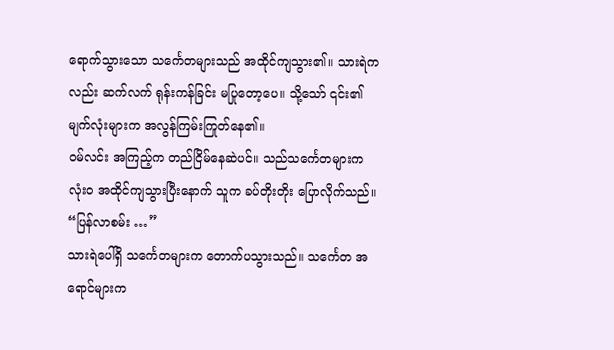ရောက်သွားသော သင်္ကေတများသည် အထိုင်ကျသွား၏။ သားရဲကလည်း ဆက်လက် ရုန်းကန်ခြင်း မပြုတော့ပေ။ သို့သော် ၎င်း၏မျက်လုံးများက အလွန်ကြမ်းကြုတ်နေ၏။
ဝမ်လင်း အကြည့်က တည်ငြိမ်နေဆဲပင်။ သည်သင်္ကေတများက လုံးဝ အထိုင်ကျသွားပြီးနောက် သူက ခပ်တိုးတိုး ပြောလိုက်သည်။ “ပြန်လာစမ်း …”
သားရဲပေါ်ရှိ သင်္ကေတများက တောက်ပသွားသည်။ သင်္ကေတ အရောင်များက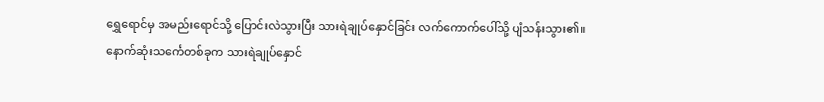ရွှေရောင်မှ အမည်းရောင်သို့ ပြောင်းလဲသွားပြီး သားရဲချုပ်နှောင်ခြင်း လက်ကောက်ပေါ်သို့ ပျံသန်းသွား၏။
နောက်ဆုံးသင်္ကေတစ်ခုက သားရဲချုပ်နှောင်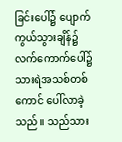ခြင်းပေါ်၌ ပျောက်ကွယ်သွားချိန်၌ လက်ကောက်ပေါ်၌ သားရဲအသစ်တစ်ကောင် ပေါ်လာခဲ့သည်။ သည်သား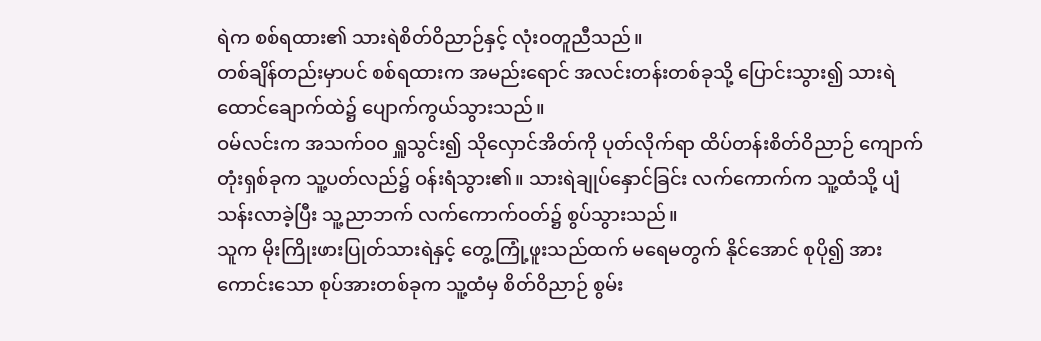ရဲက စစ်ရထား၏ သားရဲစိတ်ဝိညာဉ်နှင့် လုံးဝတူညီသည်။
တစ်ချိန်တည်းမှာပင် စစ်ရထားက အမည်းရောင် အလင်းတန်းတစ်ခုသို့ ပြောင်းသွား၍ သားရဲထောင်ချောက်ထဲ၌ ပျောက်ကွယ်သွားသည်။
ဝမ်လင်းက အသက်ဝဝ ရှူသွင်း၍ သိုလှောင်အိတ်ကို ပုတ်လိုက်ရာ ထိပ်တန်းစိတ်ဝိညာဉ် ကျောက်တုံးရှစ်ခုက သူ့ပတ်လည်၌ ဝန်းရံသွား၏။ သားရဲချုပ်နှောင်ခြင်း လက်ကောက်က သူ့ထံသို့ ပျံသန်းလာခဲ့ပြီး သူ့ညာဘက် လက်ကောက်ဝတ်၌ စွပ်သွားသည်။
သူက မိုးကြိုးဖားပြုတ်သားရဲနှင့် တွေ့ကြုံ့ဖူးသည်ထက် မရေမတွက် နိုင်အောင် စုပို၍ အားကောင်းသော စုပ်အားတစ်ခုက သူ့ထံမှ စိတ်ဝိညာဉ် စွမ်း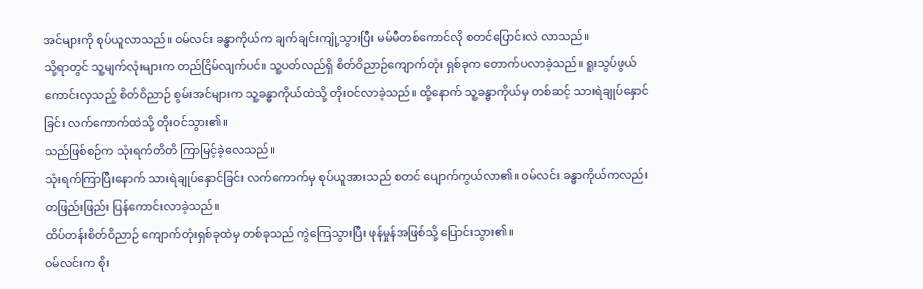အင်များကို စုပ်ယူလာသည်။ ဝမ်လင်း ခန္ဓာကိုယ်က ချက်ချင်းကျုံ့သွားပြီး မမ်မီတစ်ကောင်လို စတင်ပြောင်းလဲ လာသည်။
သို့ရာတွင် သူ့မျက်လုံးများက တည်ငြိမ်လျက်ပင်။ သူ့ပတ်လည်ရှိ စိတ်ဝိညာဉ်ကျောက်တုံး ရှစ်ခုက တောက်ပလာခဲ့သည်။ ရူးသွပ်ဖွယ် ကောင်းလှသည့် စိတ်ဝိညာဉ် စွမ်းအင်များက သူ့ခန္ဓာကိုယ်ထဲသို့ တိုးဝင်လာခဲ့သည်။ ထို့နောက် သူ့ခန္ဓာကိုယ်မှ တစ်ဆင့် သားရဲချုပ်နှောင်ခြင်း လက်ကောက်ထဲသို့ တိုးဝင်သွား၏။
သည်ဖြစ်စဉ်က သုံးရက်တိတိ ကြာမြင့်ခဲ့လေသည်။
သုံးရက်ကြာပြီးနောက် သားရဲချုပ်နှောင်ခြင်း လက်ကောက်မှ စုပ်ယူအားသည် စတင် ပျောက်ကွယ်လာ၏။ ဝမ်လင်း ခန္ဓာကိုယ်ကလည်း တဖြည်းဖြည်း ပြန်ကောင်းလာခဲ့သည်။
ထိပ်တန်းစိတ်ဝိညာဉ် ကျောက်တုံးရှစ်ခုထဲမှ တစ်ခုသည် ကွဲကြေသွားပြီး ဖုန်မှုန်အဖြစ်သို့ ပြောင်းသွား၏။
ဝမ်လင်းက စိုး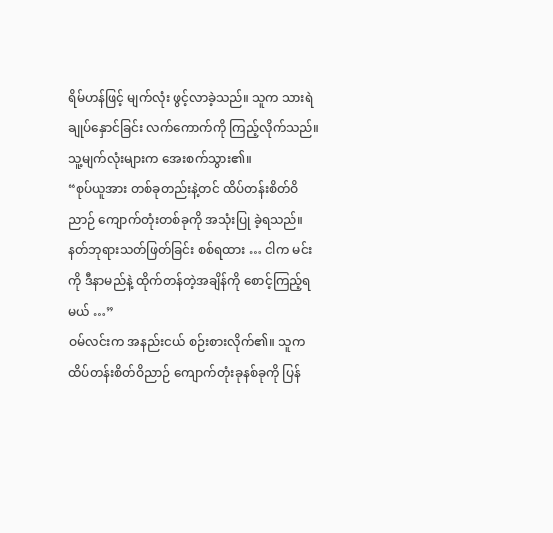ရိမ်ဟန်ဖြင့် မျက်လုံး ဖွင့်လာခဲ့သည်။ သူက သားရဲချုပ်နှောင်ခြင်း လက်ကောက်ကို ကြည့်လိုက်သည်။ သူ့မျက်လုံးများက အေးစက်သွား၏။
“စုပ်ယူအား တစ်ခုတည်းနဲ့တင် ထိပ်တန်းစိတ်ဝိညာဉ် ကျောက်တုံးတစ်ခုကို အသုံးပြု ခဲ့ရသည်။ နတ်ဘုရားသတ်ဖြတ်ခြင်း စစ်ရထား … ငါက မင်းကို ဒီနာမည်နဲ့ ထိုက်တန်တဲ့အချိန်ကို စောင့်ကြည့်ရမယ် …”
ဝမ်လင်းက အနည်းငယ် စဉ်းစားလိုက်၏။ သူက ထိပ်တန်းစိတ်ဝိညာဉ် ကျောက်တုံးခုနစ်ခုကို ပြန်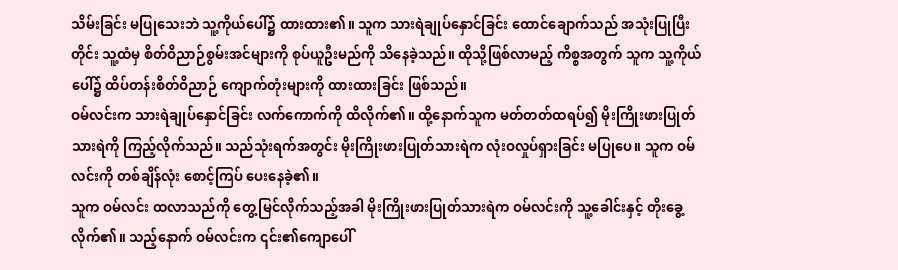သိမ်းခြင်း မပြုသေးဘဲ သူ့ကိုယ်ပေါ်၌ ထားထား၏။ သူက သားရဲချုပ်နှောင်ခြင်း ထောင်ချောက်သည် အသုံးပြုပြီးတိုင်း သူ့ထံမှ စိတ်ဝိညာဉ်စွမ်းအင်များကို စုပ်ယူဦးမည်ကို သိနေခဲ့သည်။ ထိုသို့ဖြစ်လာမည့် ကိစ္စအတွက် သူက သူ့ကိုယ်ပေါ်၌ ထိပ်တန်းစိတ်ဝိညာဉ် ကျောက်တုံးများကို ထားထားခြင်း ဖြစ်သည်။
ဝမ်လင်းက သားရဲချုပ်နှောင်ခြင်း လက်ကောက်ကို ထိလိုက်၏။ ထို့နောက်သူက မတ်တတ်ထရပ်၍ မိုးကြိုးဖားပြုတ်သားရဲကို ကြည့်လိုက်သည်။ သည်သုံးရက်အတွင်း မိုးကြိုးဖားပြုတ်သားရဲက လုံးဝလှုပ်ရှားခြင်း မပြုပေ။ သူက ဝမ်လင်းကို တစ်ချိန်လုံး စောင့်ကြပ် ပေးနေခဲ့၏။
သူက ဝမ်လင်း ထလာသည်ကို တွေ့မြင်လိုက်သည့်အခါ မိုးကြိုးဖားပြုတ်သားရဲက ဝမ်လင်းကို သူ့ခေါင်းနှင့် တိုးခွေ့လိုက်၏။ သည့်နောက် ဝမ်လင်းက ၎င်း၏ကျောပေါ်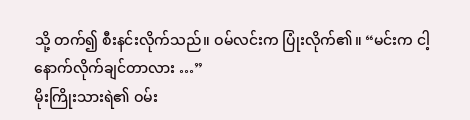သို့ တက်၍ စီးနင်းလိုက်သည်။ ဝမ်လင်းက ပြုံးလိုက်၏။ “မင်းက ငါ့နောက်လိုက်ချင်တာလား …”
မိုးကြိုးသားရဲ၏ ဝမ်း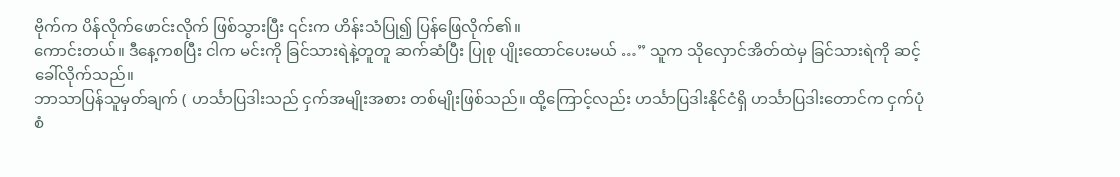ဗိုက်က ပိန်လိုက်ဖောင်းလိုက် ဖြစ်သွားပြီး ၎င်းက ဟိန်းသံပြု၍ ပြန်ဖြေလိုက်၏။
ကောင်းတယ်။ ဒီနေ့ကစပြီး ငါက မင်းကို ခြင်သားရဲနဲ့တူတူ ဆက်ဆံပြီး ပြုစု ပျိုးထောင်ပေးမယ် …” သူက သိုလှောင်အိတ်ထဲမှ ခြင်သားရဲကို ဆင့်ခေါ်လိုက်သည်။
ဘာသာပြန်သူမှတ်ချက် ( ဟင်္သာပြဒါးသည် ငှက်အမျိုးအစား တစ်မျိုးဖြစ်သည်။ ထို့ကြောင့်လည်း ဟင်္သာပြဒါးနိုင်ငံရှိ ဟင်္သာပြဒါးတောင်က ငှက်ပုံစံ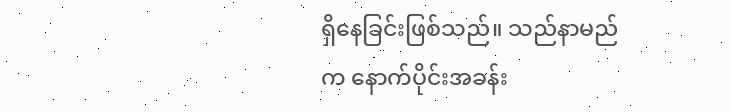ရှိနေခြင်းဖြစ်သည်။ သည်နာမည်က နောက်ပိုင်းအခန်း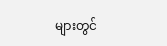များတွင်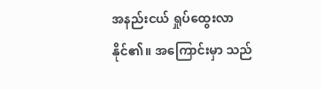အနည်းငယ် ရှုပ်ထွေးလာနိုင်၏။ အကြောင်းမှာ သည်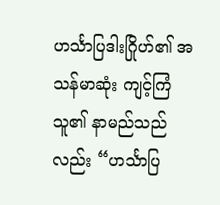ဟင်္သာပြဒါးဂြိုဟ်၏ အသန်မာဆုံး ကျင့်ကြံသူ၏ နာမည်သည်လည်း “ဟင်္သာပြ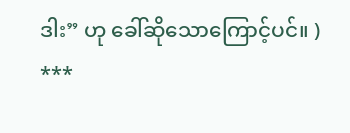ဒါး” ဟု ခေါ်ဆိုသောကြောင့်ပင်။ )
***